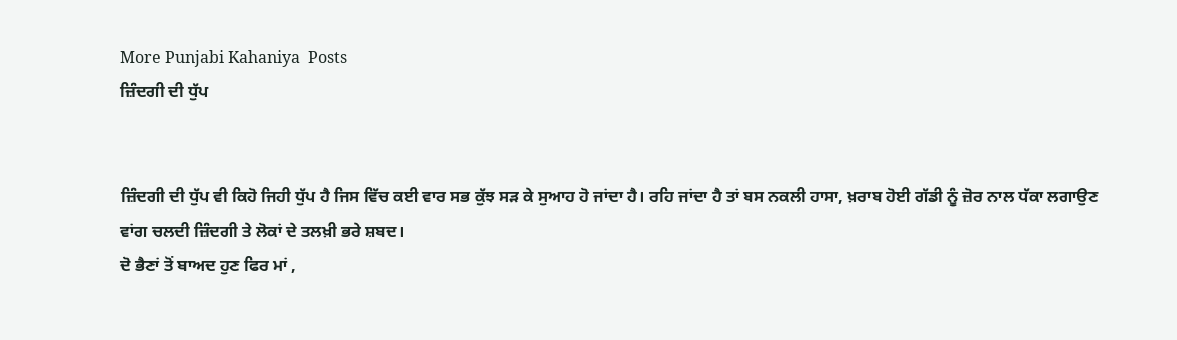More Punjabi Kahaniya  Posts
ਜ਼ਿੰਦਗੀ ਦੀ ਧੁੱਪ


ਜ਼ਿੰਦਗੀ ਦੀ ਧੁੱਪ ਵੀ ਕਿਹੋ ਜਿਹੀ ਧੁੱਪ ਹੈ ਜਿਸ ਵਿੱਚ ਕਈ ਵਾਰ ਸਭ ਕੁੱਝ ਸੜ ਕੇ ਸੁਆਹ ਹੋ ਜਾਂਦਾ ਹੈ। ਰਹਿ ਜਾਂਦਾ ਹੈ ਤਾਂ ਬਸ ਨਕਲੀ ਹਾਸਾ, ਖ਼ਰਾਬ ਹੋਈ ਗੱਡੀ ਨੂੰ ਜ਼ੋਰ ਨਾਲ ਧੱਕਾ ਲਗਾਉਣ ਵਾਂਗ ਚਲਦੀ ਜ਼ਿੰਦਗੀ ਤੇ ਲੋਕਾਂ ਦੇ ਤਲਖ਼ੀ ਭਰੇ ਸ਼ਬਦ।
ਦੋ ਭੈਣਾਂ ਤੋਂ ਬਾਅਦ ਹੁਣ ਫਿਰ ਮਾਂ ,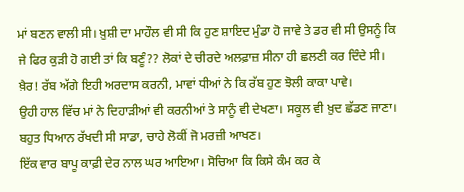ਮਾਂ ਬਣਨ ਵਾਲੀ ਸੀ। ਖ਼ੁਸ਼ੀ ਦਾ ਮਾਹੌਲ ਵੀ ਸੀ ਕਿ ਹੁਣ ਸ਼ਾਇਦ ਮੁੰਡਾ ਹੋ ਜਾਵੇ ਤੇ ਡਰ ਵੀ ਸੀ ਉਸਨੂੰ ਕਿ ਜੇ ਫਿਰ ਕੁੜੀ ਹੋ ਗਈ ਤਾਂ ਕਿ ਬਣੂੰ?? ਲੋਕਾਂ ਦੇ ਚੀਰਦੇ ਅਲਫ਼ਾਜ਼ ਸੀਨਾ ਹੀ ਛਲਣੀ ਕਰ ਦਿੰਦੇ ਸੀ। ਖ਼ੈਰ! ਰੱਬ ਅੱਗੇ ਇਹੀ ਅਰਦਾਸ ਕਰਨੀ, ਮਾਵਾਂ ਧੀਆਂ ਨੇ ਕਿ ਰੱਬ ਹੁਣ ਝੋਲੀ ਕਾਕਾ ਪਾਵੇ।
ਉਹੀ ਹਾਲ ਵਿੱਚ ਮਾਂ ਨੇ ਦਿਹਾੜੀਆਂ ਵੀ ਕਰਨੀਆਂ ਤੇ ਸਾਨੂੰ ਵੀ ਦੇਖਣਾ। ਸਕੂਲ ਵੀ ਖ਼ੁਦ ਛੱਡਣ ਜਾਣਾ। ਬਹੁਤ ਧਿਆਨ ਰੱਖਦੀ ਸੀ ਸਾਡਾ, ਚਾਹੇ ਲੋਕੀਂ ਜੋ ਮਰਜ਼ੀ ਆਖਣ।
ਇੱਕ ਵਾਰ ਬਾਪੂ ਕਾਫ਼ੀ ਦੇਰ ਨਾਲ ਘਰ ਆਇਆ। ਸੋਚਿਆ ਕਿ ਕਿਸੇ ਕੰਮ ਕਰ ਕੇ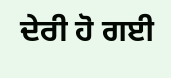ਦੇਰੀ ਹੋ ਗਈ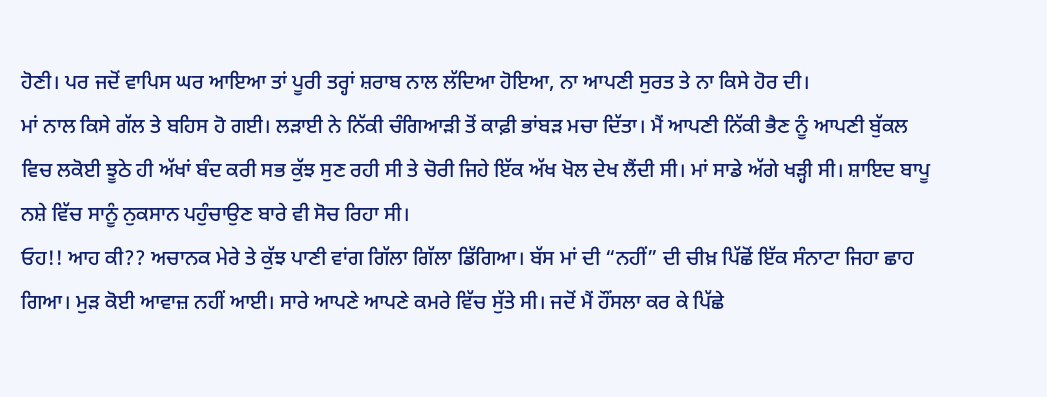ਹੋਣੀ। ਪਰ ਜਦੋਂ ਵਾਪਿਸ ਘਰ ਆਇਆ ਤਾਂ ਪੂਰੀ ਤਰ੍ਹਾਂ ਸ਼ਰਾਬ ਨਾਲ ਲੱਦਿਆ ਹੋਇਆ, ਨਾ ਆਪਣੀ ਸੁਰਤ ਤੇ ਨਾ ਕਿਸੇ ਹੋਰ ਦੀ।
ਮਾਂ ਨਾਲ ਕਿਸੇ ਗੱਲ ਤੇ ਬਹਿਸ ਹੋ ਗਈ। ਲੜਾਈ ਨੇ ਨਿੱਕੀ ਚੰਗਿਆੜੀ ਤੋਂ ਕਾਫ਼ੀ ਭਾਂਬੜ ਮਚਾ ਦਿੱਤਾ। ਮੈਂ ਆਪਣੀ ਨਿੱਕੀ ਭੈਣ ਨੂੰ ਆਪਣੀ ਬੁੱਕਲ ਵਿਚ ਲਕੋਈ ਝੂਠੇ ਹੀ ਅੱਖਾਂ ਬੰਦ ਕਰੀ ਸਭ ਕੁੱਝ ਸੁਣ ਰਹੀ ਸੀ ਤੇ ਚੋਰੀ ਜਿਹੇ ਇੱਕ ਅੱਖ ਖੋਲ ਦੇਖ ਲੈਂਦੀ ਸੀ। ਮਾਂ ਸਾਡੇ ਅੱਗੇ ਖੜ੍ਹੀ ਸੀ। ਸ਼ਾਇਦ ਬਾਪੂ ਨਸ਼ੇ ਵਿੱਚ ਸਾਨੂੰ ਨੁਕਸਾਨ ਪਹੁੰਚਾਉਣ ਬਾਰੇ ਵੀ ਸੋਚ ਰਿਹਾ ਸੀ।
ਓਹ!! ਆਹ ਕੀ?? ਅਚਾਨਕ ਮੇਰੇ ਤੇ ਕੁੱਝ ਪਾਣੀ ਵਾਂਗ ਗਿੱਲਾ ਗਿੱਲਾ ਡਿੱਗਿਆ। ਬੱਸ ਮਾਂ ਦੀ “ਨਹੀਂ” ਦੀ ਚੀਖ਼ ਪਿੱਛੋਂ ਇੱਕ ਸੰਨਾਟਾ ਜਿਹਾ ਛਾਹ ਗਿਆ। ਮੁੜ ਕੋਈ ਆਵਾਜ਼ ਨਹੀਂ ਆਈ। ਸਾਰੇ ਆਪਣੇ ਆਪਣੇ ਕਮਰੇ ਵਿੱਚ ਸੁੱਤੇ ਸੀ। ਜਦੋਂ ਮੈਂ ਹੌਂਸਲਾ ਕਰ ਕੇ ਪਿੱਛੇ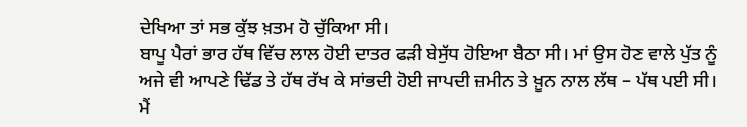ਦੇਖਿਆ ਤਾਂ ਸਭ ਕੁੱਝ ਖ਼ਤਮ ਹੋ ਚੁੱਕਿਆ ਸੀ।
ਬਾਪੂ ਪੈਰਾਂ ਭਾਰ ਹੱਥ ਵਿੱਚ ਲਾਲ ਹੋਈ ਦਾਤਰ ਫੜੀ ਬੇਸੁੱਧ ਹੋਇਆ ਬੈਠਾ ਸੀ। ਮਾਂ ਉਸ ਹੋਣ ਵਾਲੇ ਪੁੱਤ ਨੂੰ ਅਜੇ ਵੀ ਆਪਣੇ ਢਿੱਡ ਤੇ ਹੱਥ ਰੱਖ ਕੇ ਸਾਂਭਦੀ ਹੋਈ ਜਾਪਦੀ ਜ਼ਮੀਨ ਤੇ ਖ਼ੂਨ ਨਾਲ ਲੱਥ – ਪੱਥ ਪਈ ਸੀ। ਮੈਂ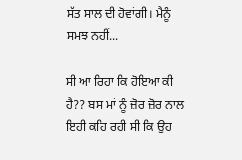ਸੱਤ ਸਾਲ ਦੀ ਹੋਵਾਂਗੀ। ਮੈਨੂੰ ਸਮਝ ਨਹੀਂ...

ਸੀ ਆ ਰਿਹਾ ਕਿ ਹੋਇਆ ਕੀ ਹੈ?? ਬਸ ਮਾਂ ਨੂੰ ਜ਼ੋਰ ਜ਼ੋਰ ਨਾਲ ਇਹੀ ਕਹਿ ਰਹੀ ਸੀ ਕਿ ਉਹ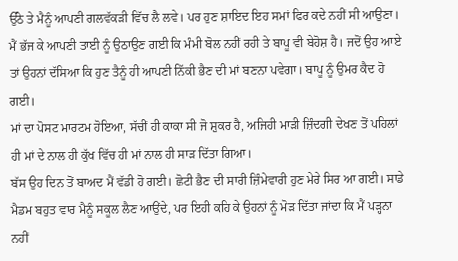ਉੱਠੇ ਤੇ ਮੈਨੂੰ ਆਪਣੀ ਗਲਵੱਕੜੀ ਵਿੱਚ ਲੈ ਲਵੇ। ਪਰ ਹੁਣ ਸ਼ਾਇਦ ਇਹ ਸਮਾਂ ਫਿਰ ਕਦੇ ਨਹੀਂ ਸੀ ਆਉਣਾ।
ਮੈਂ ਭੱਜ ਕੇ ਆਪਣੀ ਤਾਈ ਨੂੰ ਉਠਾਉਣ ਗਈ ਕਿ ਮੰਮੀ ਬੋਲ ਨਹੀਂ ਰਹੀ ਤੇ ਬਾਪੂ ਵੀ ਬੇਹੋਸ਼ ਹੈ। ਜਦੋਂ ਉਹ ਆਏ ਤਾਂ ਉਹਨਾਂ ਦੱਸਿਆ ਕਿ ਹੁਣ ਤੈਨੂੰ ਹੀ ਆਪਣੀ ਨਿੱਕੀ ਭੈਣ ਦੀ ਮਾਂ ਬਣਨਾ ਪਵੇਗਾ। ਬਾਪੂ ਨੂੰ ਉਮਰ ਕੈਦ ਹੋ ਗਈ।
ਮਾਂ ਦਾ ਪੋਸਟ ਮਾਰਟਮ ਹੋਇਆ, ਸੱਚੀਂ ਹੀ ਕਾਕਾ ਸੀ ਜੋ ਸ਼ੁਕਰ ਹੈ, ਅਜਿਹੀ ਮਾੜੀ ਜ਼ਿੰਦਗੀ ਦੇਖਣ ਤੋਂ ਪਹਿਲਾਂ ਹੀ ਮਾਂ ਦੇ ਨਾਲ ਹੀ ਕੁੱਖ ਵਿੱਚ ਹੀ ਮਾਂ ਨਾਲ ਹੀ ਸਾੜ ਦਿੱਤਾ ਗਿਆ।
ਬੱਸ ਉਹ ਦਿਨ ਤੋਂ ਬਾਅਦ ਮੈਂ ਵੱਡੀ ਹੋ ਗਈ। ਛੋਟੀ ਭੈਣ ਦੀ ਸਾਰੀ ਜ਼ਿੰਮੇਵਾਰੀ ਹੁਣ ਮੇਰੇ ਸਿਰ ਆ ਗਈ। ਸਾਡੇ ਮੈਡਮ ਬਹੁਤ ਵਾਰ ਮੈਨੂੰ ਸਕੂਲ ਲੈਣ ਆਉਂਦੇ, ਪਰ ਇਹੀ ਕਹਿ ਕੇ ਉਹਨਾਂ ਨੂੰ ਮੋੜ ਦਿੱਤਾ ਜਾਂਦਾ ਕਿ ਮੈਂ ਪੜ੍ਹਨਾ ਨਹੀਂ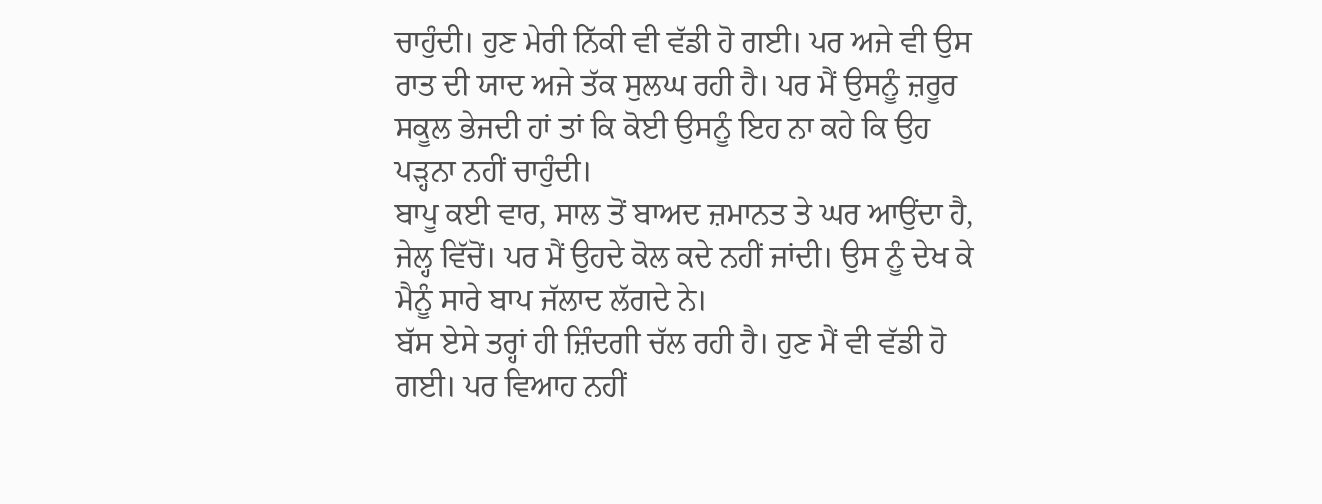ਚਾਹੁੰਦੀ। ਹੁਣ ਮੇਰੀ ਨਿੱਕੀ ਵੀ ਵੱਡੀ ਹੋ ਗਈ। ਪਰ ਅਜੇ ਵੀ ਉਸ ਰਾਤ ਦੀ ਯਾਦ ਅਜੇ ਤੱਕ ਸੁਲਘ ਰਹੀ ਹੈ। ਪਰ ਮੈਂ ਉਸਨੂੰ ਜ਼ਰੂਰ ਸਕੂਲ ਭੇਜਦੀ ਹਾਂ ਤਾਂ ਕਿ ਕੋਈ ਉਸਨੂੰ ਇਹ ਨਾ ਕਹੇ ਕਿ ਉਹ ਪੜ੍ਹਨਾ ਨਹੀਂ ਚਾਹੁੰਦੀ।
ਬਾਪੂ ਕਈ ਵਾਰ, ਸਾਲ ਤੋਂ ਬਾਅਦ ਜ਼ਮਾਨਤ ਤੇ ਘਰ ਆਉਂਦਾ ਹੈ, ਜੇਲ੍ਹ ਵਿੱਚੋਂ। ਪਰ ਮੈਂ ਉਹਦੇ ਕੋਲ ਕਦੇ ਨਹੀਂ ਜਾਂਦੀ। ਉਸ ਨੂੰ ਦੇਖ ਕੇ ਮੈਨੂੰ ਸਾਰੇ ਬਾਪ ਜੱਲਾਦ ਲੱਗਦੇ ਨੇ।
ਬੱਸ ਏਸੇ ਤਰ੍ਹਾਂ ਹੀ ਜ਼ਿੰਦਗੀ ਚੱਲ ਰਹੀ ਹੈ। ਹੁਣ ਮੈਂ ਵੀ ਵੱਡੀ ਹੋ ਗਈ। ਪਰ ਵਿਆਹ ਨਹੀਂ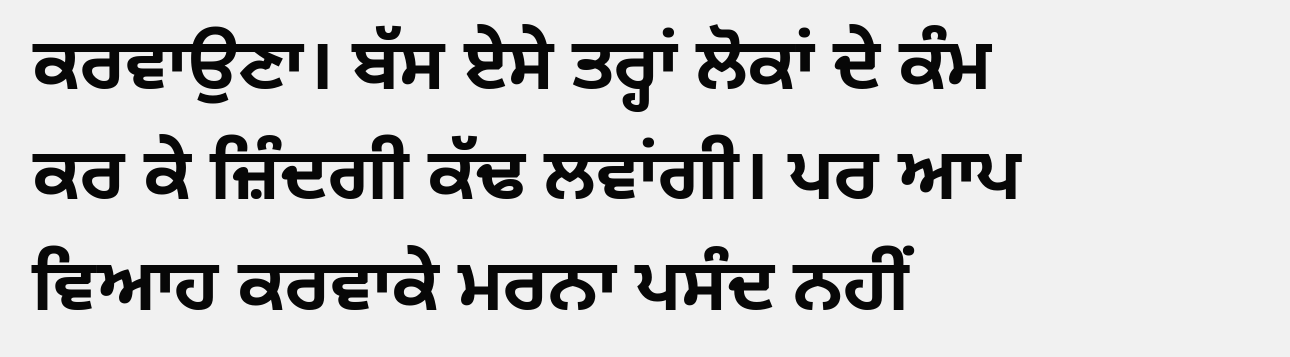ਕਰਵਾਉਣਾ। ਬੱਸ ਏਸੇ ਤਰ੍ਹਾਂ ਲੋਕਾਂ ਦੇ ਕੰਮ ਕਰ ਕੇ ਜ਼ਿੰਦਗੀ ਕੱਢ ਲਵਾਂਗੀ। ਪਰ ਆਪ ਵਿਆਹ ਕਰਵਾਕੇ ਮਰਨਾ ਪਸੰਦ ਨਹੀਂ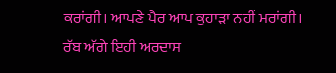ਕਰਾਂਗੀ। ਆਪਣੇ ਪੈਰ ਆਪ ਕੁਹਾੜਾ ਨਹੀਂ ਮਰਾਂਗੀ।
ਰੱਬ ਅੱਗੇ ਇਹੀ ਅਰਦਾਸ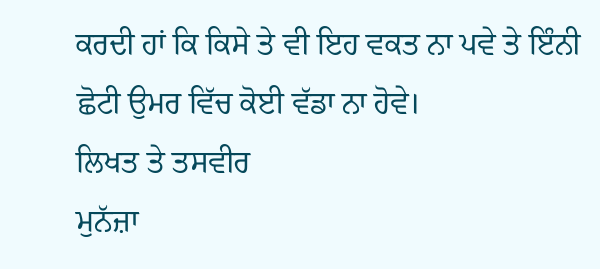ਕਰਦੀ ਹਾਂ ਕਿ ਕਿਸੇ ਤੇ ਵੀ ਇਹ ਵਕਤ ਨਾ ਪਵੇ ਤੇ ਇੰਨੀ ਛੋਟੀ ਉਮਰ ਵਿੱਚ ਕੋਈ ਵੱਡਾ ਨਾ ਹੋਵੇ।
ਲਿਖਤ ਤੇ ਤਸਵੀਰ
ਮੁਨੱਜ਼ਾ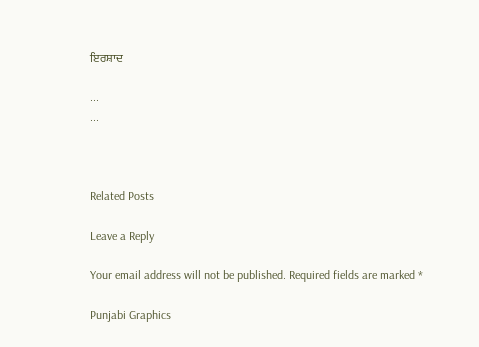ਇਰਸ਼ਾਦ

...
...



Related Posts

Leave a Reply

Your email address will not be published. Required fields are marked *

Punjabi Graphics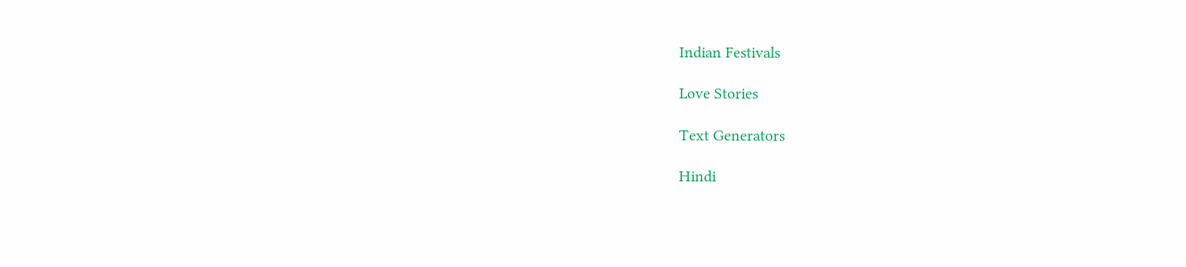Indian Festivals

Love Stories

Text Generators

Hindi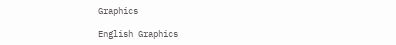Graphics

English Graphics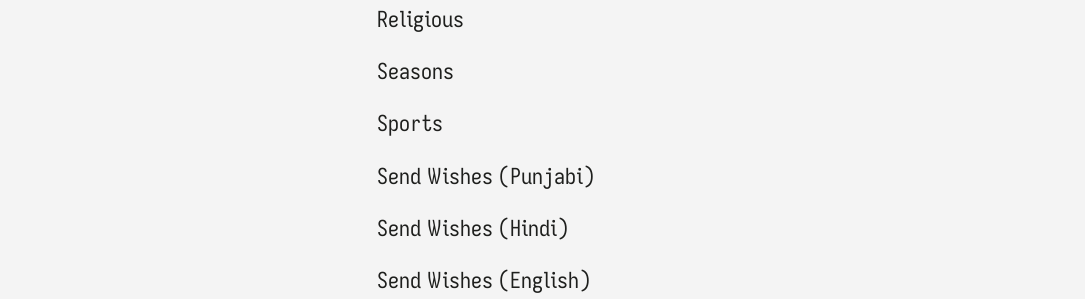Religious

Seasons

Sports

Send Wishes (Punjabi)

Send Wishes (Hindi)

Send Wishes (English)